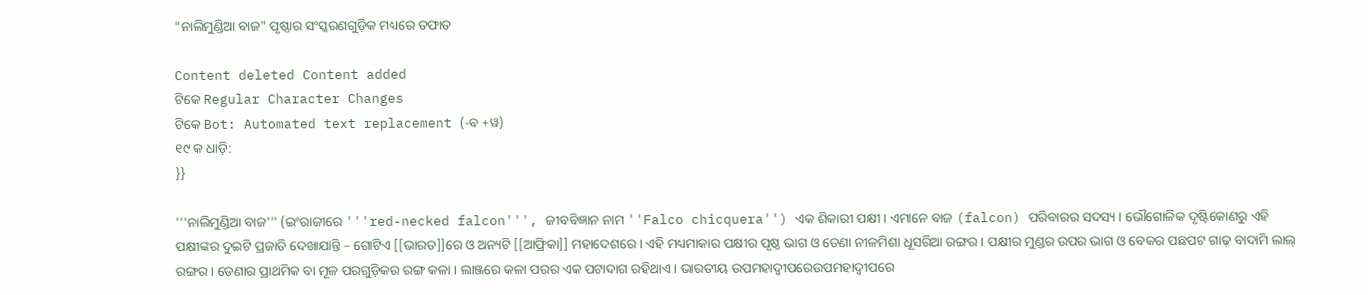"ନାଲିମୁଣ୍ଡିଆ ବାଜ" ପୃଷ୍ଠାର ସଂସ୍କରଣ‌ଗୁଡ଼ିକ ମଧ୍ୟରେ ତଫାତ

Content deleted Content added
ଟିକେ Regular Character Changes
ଟିକେ Bot: Automated text replacement (-ଵ +ୱ)
୧୯ କ ଧାଡ଼ି:
}}

'''ନାଲିମୁଣ୍ଡିଆ ବାଜ''' (ଇଂରାଜୀରେ '''red-necked falcon''', ଜୀବବିଜ୍ଞାନ ନାମ ''Falco chicquera'') ଏକ ଶିକାରୀ ପକ୍ଷୀ । ଏମାନେ ବାଜ (falcon) ପରିବାରର ସଦସ୍ୟ । ଭୌଗୋଳିକ ଦୃଷ୍ଟିକୋଣରୁ ଏହି ପକ୍ଷୀଙ୍କର ଦୁଇଟି ପ୍ରଜାତି ଦେଖାଯାନ୍ତି – ଗୋଟିଏ [[ଭାରତ]]ରେ ଓ ଅନ୍ୟଟି [[ଆଫ୍ରିକା]] ମହାଦେଶରେ । ଏହି ମଧ୍ୟମାକାର ପକ୍ଷୀର ପୃଷ୍ଠ ଭାଗ ଓ ଡେଣା ନୀଳମିଶା ଧୂସରିଆ ରଙ୍ଗର । ପକ୍ଷୀର ମୁଣ୍ଡର ଉପର ଭାଗ ଓ ବେକର ପଛପଟ ଗାଢ଼ ବାଦାମି ଲାଲ୍ ରଙ୍ଗର । ଡେଣାର ପ୍ରାଥମିକ ବା ମୂଳ ପରଗୁଡ଼ିକର ରଙ୍ଗ କଳା । ଲାଞ୍ଜରେ କଳା ପରର ଏକ ପଟାଦାଗ ରହିଥାଏ । ଭାରତୀୟ ଉପମହାଦ୍ଵୀପରେଉପମହାଦ୍ୱୀପରେ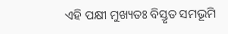ଏହି ପକ୍ଷୀ ମୁଖ୍ୟତଃ ବିସ୍ତୃତ ସମଭୂମି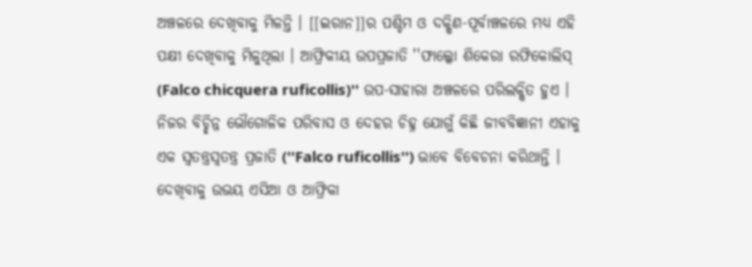ଅଞ୍ଚଳରେ ଦେଖିବାକୁ ମିଳନ୍ତି । [[ଇରାନ]]ର ପଶ୍ଚିମ ଓ ଦକ୍ଷିଣ-ପୂର୍ବାଞ୍ଚଳରେ ମଧ୍ୟ ଏହି ପକ୍ଷୀ ଦେଖିବାକୁ ମିଳୁଥିଲା । ଆଫ୍ରିକୀୟ ଉପପ୍ରଜାତି ''ଫାଲ୍କୋ ଶିକେରା ରଫିକୋଲିସ୍ (Falco chicquera ruficollis)'' ଉପ-ସାହାରା ଅଞ୍ଚଳରେ ପରିଲକ୍ଷିତ ହୁଏ । ନିଜର ବିଚ୍ଛିନ୍ନ ଭୌଗୋଳିକ ପରିବାସ ଓ ଦେହର ଚିହ୍ନ ଯୋଗୁଁ କିଛି ଜୀବବିଜ୍ଞାନୀ ଏହାକୁ ଏକ ସ୍ଵତନ୍ତ୍ରସ୍ୱତନ୍ତ୍ର ପ୍ରଜାତି (''Falco ruficollis'') ଭାବେ ବିବେଚନା କରିଥାନ୍ତି । ଦେଖିବାକୁ ଉଭୟ ଏସିଆ ଓ ଆଫ୍ରିକା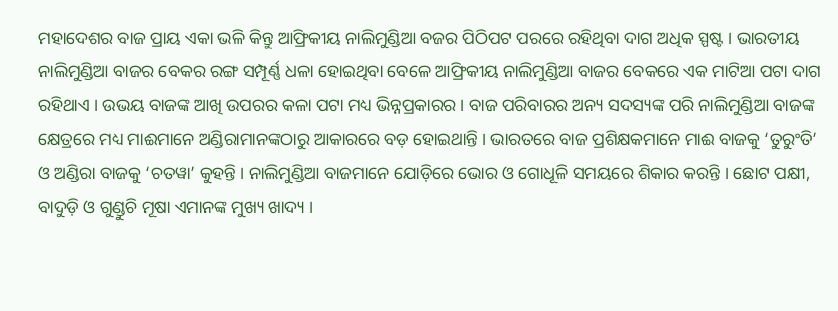ମହାଦେଶର ବାଜ ପ୍ରାୟ ଏକା ଭଳି କିନ୍ତୁ ଆଫ୍ରିକୀୟ ନାଲିମୁଣ୍ଡିଆ ବଜର ପିଠିପଟ ପରରେ ରହିଥିବା ଦାଗ ଅଧିକ ସ୍ପଷ୍ଟ । ଭାରତୀୟ ନାଲିମୁଣ୍ଡିଆ ବାଜର ବେକର ରଙ୍ଗ ସମ୍ପୂର୍ଣ୍ଣ ଧଳା ହୋଇଥିବା ବେଳେ ଆଫ୍ରିକୀୟ ନାଲିମୁଣ୍ଡିଆ ବାଜର ବେକରେ ଏକ ମାଟିଆ ପଟା ଦାଗ ରହିଥାଏ । ଉଭୟ ବାଜଙ୍କ ଆଖି ଉପରର କଳା ପଟା ମଧ୍ୟ ଭିନ୍ନପ୍ରକାରର । ବାଜ ପରିବାରର ଅନ୍ୟ ସଦସ୍ୟଙ୍କ ପରି ନାଲିମୁଣ୍ଡିଆ ବାଜଙ୍କ କ୍ଷେତ୍ରରେ ମଧ୍ୟ ମାଈମାନେ ଅଣ୍ଡିରାମାନଙ୍କଠାରୁ ଆକାରରେ ବଡ଼ ହୋଇଥାନ୍ତି । ଭାରତରେ ବାଜ ପ୍ରଶିକ୍ଷକମାନେ ମାଈ ବାଜକୁ ‘ତୁରୁଂତି’ ଓ ଅଣ୍ଡିରା ବାଜକୁ ‘ଚତୱା’ କୁହନ୍ତି । ନାଲିମୁଣ୍ଡିଆ ବାଜମାନେ ଯୋଡ଼ିରେ ଭୋର ଓ ଗୋଧୂଳି ସମୟରେ ଶିକାର କରନ୍ତି । ଛୋଟ ପକ୍ଷୀ, ବାଦୁଡ଼ି ଓ ଗୁଣ୍ଡୁଚି ମୂଷା ଏମାନଙ୍କ ମୁଖ୍ୟ ଖାଦ୍ୟ ।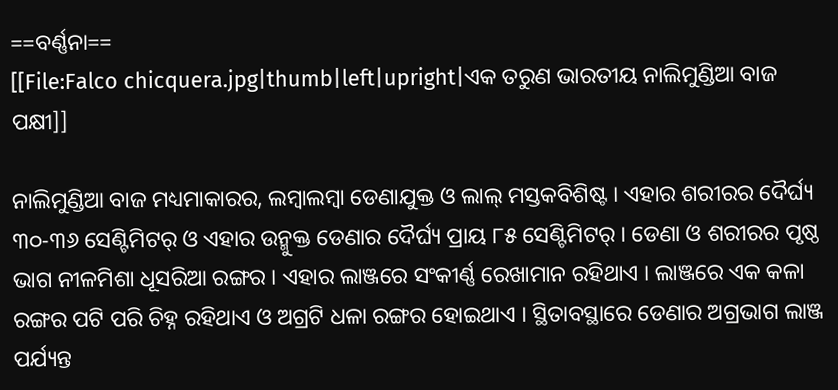==ବର୍ଣ୍ଣନା==
[[File:Falco chicquera.jpg|thumb|left|upright|ଏକ ତରୁଣ ଭାରତୀୟ ନାଲିମୁଣ୍ଡିଆ ବାଜ ପକ୍ଷୀ]]

ନାଲିମୁଣ୍ଡିଆ ବାଜ ମଧ୍ୟମାକାରର, ଲମ୍ଵାଲମ୍ୱା ଡେଣାଯୁକ୍ତ ଓ ଲାଲ୍ ମସ୍ତକବିଶିଷ୍ଟ । ଏହାର ଶରୀରର ଦୈର୍ଘ୍ୟ ୩୦-୩୬ ସେଣ୍ଟିମିଟର୍ ଓ ଏହାର ଉନ୍ମୁକ୍ତ ଡେଣାର ଦୈର୍ଘ୍ୟ ପ୍ରାୟ ୮୫ ସେଣ୍ଟିମିଟର୍ । ଡେଣା ଓ ଶରୀରର ପୃଷ୍ଠ ଭାଗ ନୀଳମିଶା ଧୂସରିଆ ରଙ୍ଗର । ଏହାର ଲାଞ୍ଜରେ ସଂକୀର୍ଣ୍ଣ ରେଖାମାନ ରହିଥାଏ । ଲାଞ୍ଜରେ ଏକ କଳା ରଙ୍ଗର ପଟି ପରି ଚିହ୍ନ ରହିଥାଏ ଓ ଅଗ୍ରଟି ଧଳା ରଙ୍ଗର ହୋଇଥାଏ । ସ୍ଥିତାବସ୍ଥାରେ ଡେଣାର ଅଗ୍ରଭାଗ ଲାଞ୍ଜ ପର୍ଯ୍ୟନ୍ତ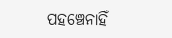ପହଞ୍ଚେନାହିଁ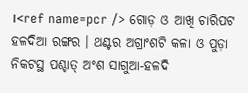।<ref name=pcr /> ଗୋଡ଼ ଓ ଆଖି ଚାରିପଟ ହଳଦିଆ ରଙ୍ଗର । ଥଣ୍ଟର ଅଗ୍ରାଂଶଟି କଳା ଓ ପୁଡ଼ା ନିକଟସ୍ଥ ପଶ୍ଚାତ୍ ଅଂଶ ସାଗୁଆ-ହଳଦି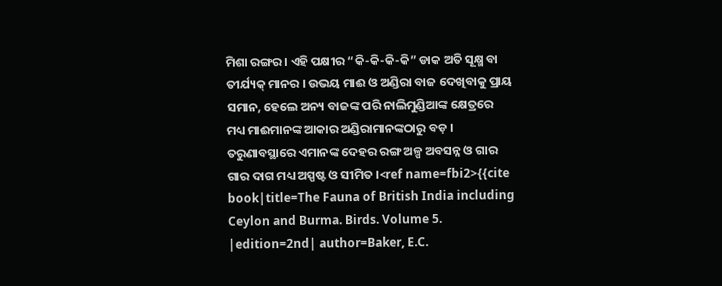ମିଶା ରଙ୍ଗର । ଏହି ପକ୍ଷୀର “କି-କି-କି-କି” ଡାକ ଅତି ସୂକ୍ଷ୍ମ ବା ତୀର୍ଯ୍ୟକ୍ ମାନର । ଉଭୟ ମାଈ ଓ ଅଣ୍ଡିରା ବାଜ ଦେଖିବାକୁ ପ୍ରାୟ ସମାନ, ହେଲେ ଅନ୍ୟ ବାଜଙ୍କ ପରି ନାଲିମୁଣ୍ଡିଆଙ୍କ କ୍ଷେତ୍ରରେ ମଧ୍ୟ ମାଈମାନଙ୍କ ଆକାର ଅଣ୍ଡିରାମାନଙ୍କଠାରୁ ବଡ଼ । ତରୁଣାବସ୍ଥାରେ ଏମାନଙ୍କ ଦେହର ରଙ୍ଗ ଅଳ୍ପ ଅବସନ୍ନ ଓ ଗାର ଗାର ଦାଗ ମଧ୍ୟ ଅସ୍ପଷ୍ଟ ଓ ସୀମିତ ।<ref name=fbi2>{{cite book|title=The Fauna of British India including Ceylon and Burma. Birds. Volume 5. |edition=2nd| author=Baker, E.C.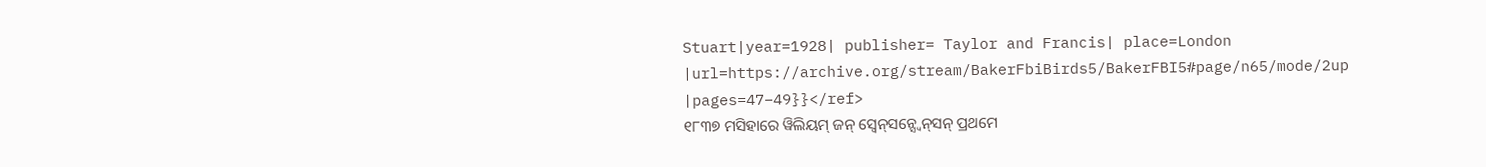Stuart|year=1928| publisher= Taylor and Francis| place=London |url=https://archive.org/stream/BakerFbiBirds5/BakerFBI5#page/n65/mode/2up |pages=47–49}}</ref>
୧୮୩୭ ମସିହାରେ ୱିଲିୟମ୍ ଜନ୍ ସ୍ଵେନ୍‍ସନ୍ସ୍ୱେନ୍‍ସନ୍ ପ୍ରଥମେ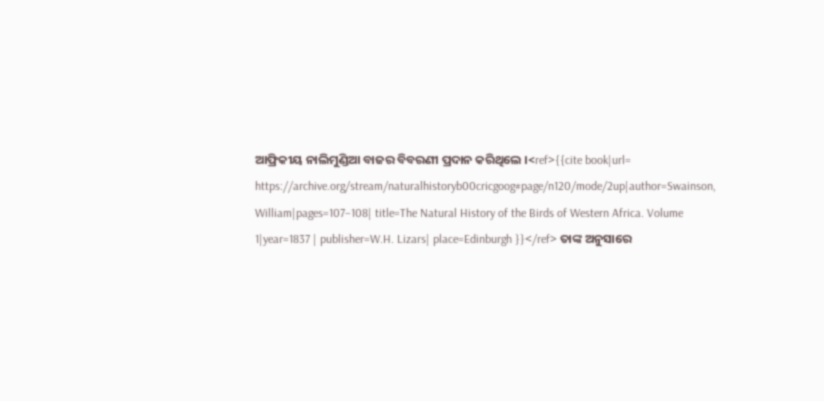ଆଫ୍ରିକୀୟ ନାଲିମୁଣ୍ଡିଆ ବାଜର ବିବରଣୀ ପ୍ରଦାନ କରିଥିଲେ ।<ref>{{cite book|url= https://archive.org/stream/naturalhistoryb00cricgoog#page/n120/mode/2up|author=Swainson, William|pages=107–108| title=The Natural History of the Birds of Western Africa. Volume 1|year=1837 | publisher=W.H. Lizars| place=Edinburgh }}</ref> ତାଙ୍କ ଅନୁସାରେ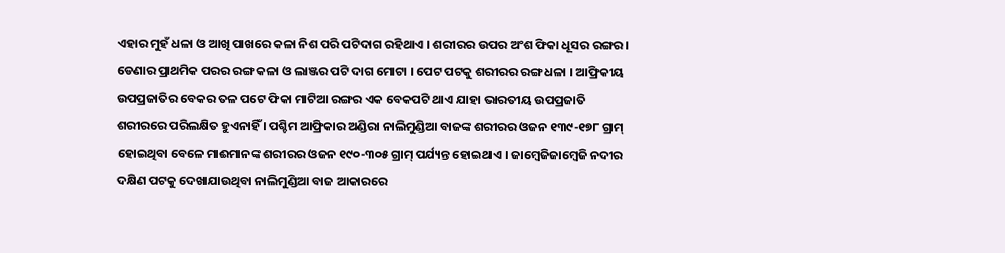ଏହାର ମୁହଁ ଧଳା ଓ ଆଖି ପାଖରେ କଳା ନିଶ ପରି ପଟିଦାଗ ରହିଥାଏ । ଶରୀରର ଉପର ଅଂଶ ଫିକା ଧୂସର ରଙ୍ଗର । ଡେଣାର ପ୍ରାଥମିକ ପରର ରଙ୍ଗ କଳା ଓ ଲାଞ୍ଜର ପଟି ଦାଗ ମୋଟା । ପେଟ ପଟକୁ ଶରୀରର ରଙ୍ଗ ଧଳା । ଆଫ୍ରିକୀୟ ଉପପ୍ରଜାତିର ବେକର ତଳ ପଟେ ଫିକା ମାଟିଆ ରଙ୍ଗର ଏକ ବେକପଟି ଥାଏ ଯାହା ଭାରତୀୟ ଉପପ୍ରଜାତି ଶରୀରରେ ପରିଲକ୍ଷିତ ହୁଏନାହିଁ । ପଶ୍ଚିମ ଆଫ୍ରିକାର ଅଣ୍ଡିରା ନାଲିମୁଣ୍ଡିଆ ବାଜଙ୍କ ଶରୀରର ଓଜନ ୧୩୯-୧୭୮ ଗ୍ରାମ୍ ହୋଇଥିବା ବେଳେ ମାଈମାନଙ୍କ ଶରୀରର ଓଜନ ୧୯୦-୩୦୫ ଗ୍ରାମ୍ ପର୍ଯ୍ୟନ୍ତ ହୋଇଥାଏ । ଜାମ୍ଵେଜିଜାମ୍ୱେଜି ନଦୀର ଦକ୍ଷିଣ ପଟକୁ ଦେଖାଯାଉଥିବା ନାଲିମୁଣ୍ଡିଆ ବାଜ ଆକାରରେ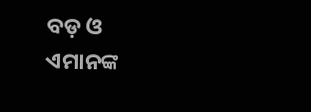ବଡ଼ ଓ ଏମାନଙ୍କ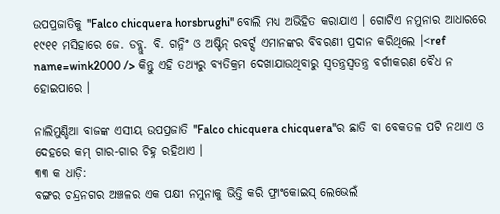ଉପପ୍ରଜାତିକୁ ''Falco chicquera horsbrughi'' ବୋଲି ମଧ୍ୟ ଅଭିହିତ କରାଯାଏ । ଗୋଟିଏ ନମୁନାର ଆଧାରରେ ୧୯୧୧ ମସିହାରେ ଜେ. ଡବ୍ଲୁ. ବି. ଗନ୍ନିଂ ଓ ଅଷ୍ଟିନ୍ ରବର୍ଟ୍ସ ଏମାନଙ୍କର ବିବରଣୀ ପ୍ରଦାନ କରିଥିଲେ ।<ref name=wink2000 /> କିନ୍ତୁ ଏହି ତଥ୍ୟରୁ ବ୍ୟତିକ୍ରମ ଦେଖାଯାଉଥିବାରୁ ସ୍ଵତନ୍ତ୍ରସ୍ୱତନ୍ତ୍ର ବର୍ଗୀକରଣ ବୈଧ ନ ହୋଇପାରେ ।

ନାଲିମୁଣ୍ଡିଆ ବାଜଙ୍କ ଏସୀୟ ଉପପ୍ରଜାତି ''Falco chicquera chicquera''ର ଛାତି ବା ବେକତଳ ପଟି ନଥାଏ ଓ ଦେହରେ କମ୍ ଗାର-ଗାର ଚିହ୍ନ ରହିଥାଏ ।
୩୩ କ ଧାଡ଼ି:
ବଙ୍ଗର ଚନ୍ଦ୍ରନଗର ଅଞ୍ଚଳର ଏକ ପକ୍ଷୀ ନମୁନାକୁ ଭିତ୍ତି କରି ଫ୍ରାଂକୋଇସ୍ ଲେଭେଲଁ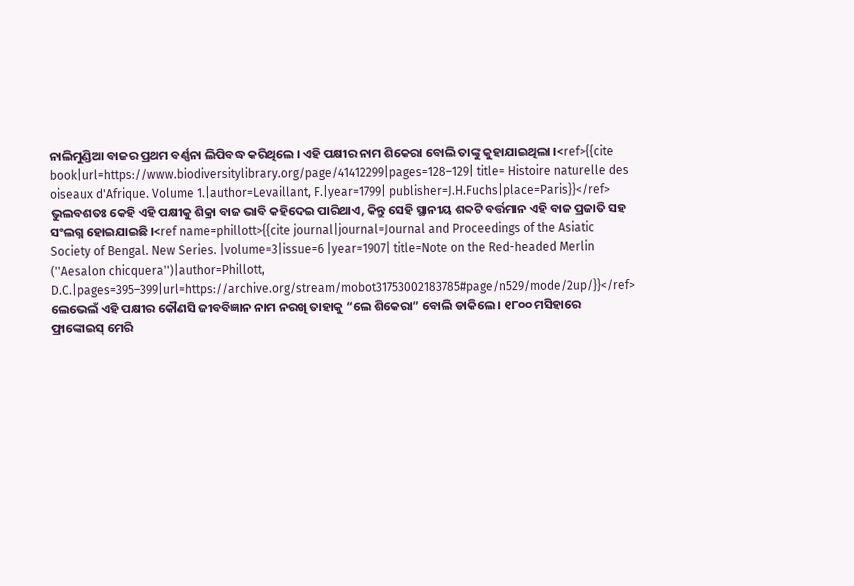ନାଲିମୁଣ୍ଡିଆ ବାଜର ପ୍ରଥମ ବର୍ଣ୍ଣନା ଲିପିବଦ୍ଧ କରିଥିଲେ । ଏହି ପକ୍ଷୀର ନାମ ଶିକେରା ବୋଲି ତାଙ୍କୁ କୁହାଯାଇଥିଲା ।<ref>{{cite book|url=https://www.biodiversitylibrary.org/page/41412299|pages=128–129| title= Histoire naturelle des oiseaux d'Afrique. Volume 1.|author=Levaillant, F.|year=1799| publisher=J.H.Fuchs|place=Paris}}</ref> ଭୁଲବଶତଃ କେହି ଏହି ପକ୍ଷୀକୁ ଶିକ୍ରା ବାଜ ଭାବି କହିଦେଇ ପାରିଥାଏ, କିନ୍ତୁ ସେହି ସ୍ଥାନୀୟ ଶବ୍ଦଟି ବର୍ତ୍ତମାନ ଏହି ବାଜ ପ୍ରଜାତି ସହ ସଂଲଗ୍ନ ହୋଇଯାଇଛି ।<ref name=phillott>{{cite journal|journal=Journal and Proceedings of the Asiatic Society of Bengal. New Series. |volume=3|issue=6 |year=1907| title=Note on the Red-headed Merlin (''Aesalon chicquera'')|author=Phillott, D.C.|pages=395–399|url=https://archive.org/stream/mobot31753002183785#page/n529/mode/2up/}}</ref> ଲେଭେଲଁ ଏହି ପକ୍ଷୀର କୌଣସି ଜୀବବିଜ୍ଞାନ ନାମ ନରଖି ତାହାକୁ “ଲେ ଶିକେରା” ବୋଲି ଡାକିଲେ । ୧୮୦୦ ମସିହାରେ ଫ୍ରାଙ୍କୋଇସ୍ ମେରି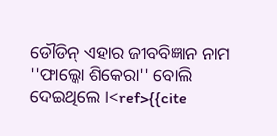ଡୌଡିନ୍ ଏହାର ଜୀବବିଜ୍ଞାନ ନାମ ''ଫାଲ୍କୋ ଶିକେରା'' ବୋଲି ଦେଇଥିଲେ ।<ref>{{cite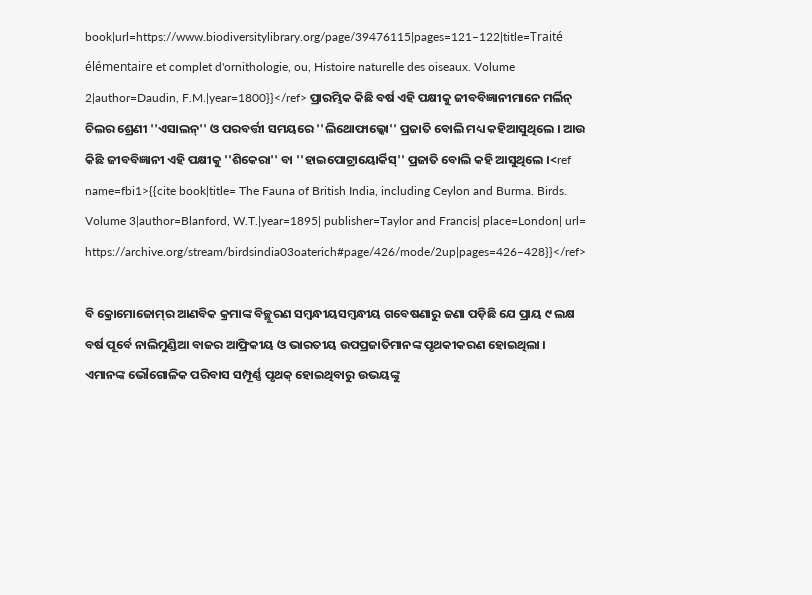book|url=https://www.biodiversitylibrary.org/page/39476115|pages=121–122|title=Traité élémentaire et complet d'ornithologie, ou, Histoire naturelle des oiseaux. Volume 2|author=Daudin, F.M.|year=1800}}</ref> ପ୍ରାରମ୍ଭିକ କିଛି ବର୍ଷ ଏହି ପକ୍ଷୀକୁ ଜୀବବିଜ୍ଞାନୀମାନେ ମର୍ଲିନ୍ ଚିଲର ଶ୍ରେଣୀ ''ଏସାଲନ୍'' ଓ ପରବର୍ତ୍ତୀ ସମୟରେ ''ଲିଥୋଫାଲ୍କୋ'' ପ୍ରଜାତି ବୋଲି ମଧ୍ୟ କହିଆସୁଥିଲେ । ଆଉ କିଛି ଜୀବବିଜ୍ଞାନୀ ଏହି ପକ୍ଷୀକୁ ''ଶିକେରା'' ବା ''ହାଇପୋଟ୍ରାୟୋର୍କିସ୍'' ପ୍ରଜାତି ବୋଲି କହି ଆସୁଥିଲେ ।<ref name=fbi1>{{cite book|title= The Fauna of British India, including Ceylon and Burma. Birds. Volume 3|author=Blanford, W.T.|year=1895| publisher=Taylor and Francis| place=London| url= https://archive.org/stream/birdsindia03oaterich#page/426/mode/2up|pages=426–428}}</ref>

ବି କ୍ରୋମୋଜୋମ୍‍ର ଆଣବିକ କ୍ରମାଙ୍କ ବିଚ୍ଛୁରଣ ସମ୍ଵନ୍ଧୀୟସମ୍ୱନ୍ଧୀୟ ଗବେଷଣାରୁ ଜଣା ପଡ଼ିଛି ଯେ ପ୍ରାୟ ୯ ଲକ୍ଷ ବର୍ଷ ପୂର୍ବେ ନାଲିମୁଣ୍ଡିଆ ବାଜର ଆଫ୍ରିକୀୟ ଓ ଭାରତୀୟ ଉପପ୍ରଜାତିମାନଙ୍କ ପୃଥକୀକରଣ ହୋଇଥିଲା । ଏମାନଙ୍କ ଭୌଗୋଳିକ ପରିବାସ ସମ୍ପୂର୍ଣ୍ଣ ପୃଥକ୍ ହୋଇଥିବାରୁ ଉଭୟଙ୍କୁ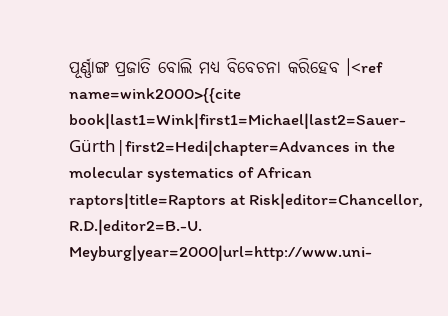ପୂର୍ଣ୍ଣାଙ୍ଗ ପ୍ରଜାତି ବୋଲି ମଧ୍ୟ ବିବେଚନା କରିହେବ ।<ref name=wink2000>{{cite book|last1=Wink|first1=Michael|last2=Sauer-Gürth|first2=Hedi|chapter=Advances in the molecular systematics of African raptors|title=Raptors at Risk|editor=Chancellor, R.D.|editor2=B.-U. Meyburg|year=2000|url=http://www.uni-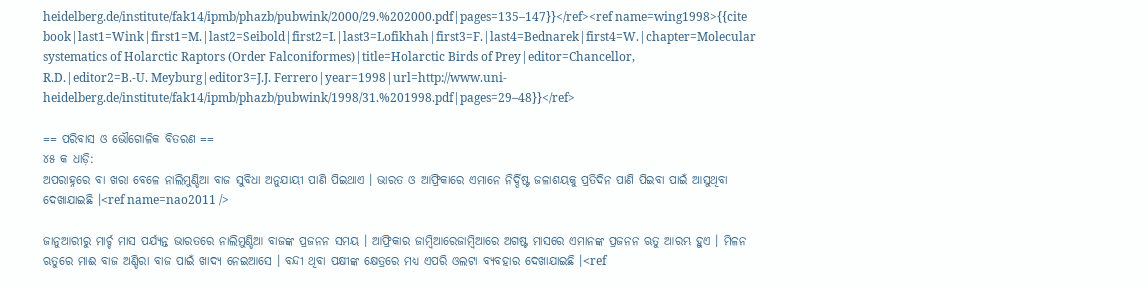heidelberg.de/institute/fak14/ipmb/phazb/pubwink/2000/29.%202000.pdf|pages=135–147}}</ref><ref name=wing1998>{{cite book|last1=Wink|first1=M.|last2=Seibold|first2=I.|last3=Lofikhah|first3=F.|last4=Bednarek|first4=W.|chapter=Molecular systematics of Holarctic Raptors (Order Falconiformes)|title=Holarctic Birds of Prey|editor=Chancellor, R.D.|editor2=B.-U. Meyburg|editor3=J.J. Ferrero|year=1998|url=http://www.uni-heidelberg.de/institute/fak14/ipmb/phazb/pubwink/1998/31.%201998.pdf|pages=29–48}}</ref>

== ପରିବାସ ଓ ଭୌଗୋଳିକ ବିତରଣ ==
୪୫ କ ଧାଡ଼ି:
ଅପରାହ୍ନରେ ବା ଖରା ବେଳେ ନାଲିମୁଣ୍ଡିଆ ବାଜ ସୁବିଧା ଅନୁଯାୟୀ ପାଣି ପିଇଥାଏ । ଭାରତ ଓ ଆଫ୍ରିକାରେ ଏମାନେ ନିର୍ଦ୍ଦିଷ୍ଟ ଜଳାଶୟକୁ ପ୍ରତିଦିନ ପାଣି ପିଇବା ପାଇଁ ଆସୁଥିବା ଦେଖାଯାଇଛି ।<ref name=nao2011 />

ଜାନୁଆରୀରୁ ମାର୍ଚ୍ଚ ମାସ ପର୍ଯ୍ୟନ୍ତ ଭାରତରେ ନାଲିମୁଣ୍ଡିଆ ବାଜଙ୍କ ପ୍ରଜନନ ସମୟ । ଆଫ୍ରିକାର ଜାମ୍ଵିଆରେଜାମ୍ୱିଆରେ ଅଗଷ୍ଟ ମାସରେ ଏମାନଙ୍କ ପ୍ରଜନନ ଋତୁ ଆରମ୍ଭ ହୁଏ । ମିଳନ ଋତୁରେ ମାଈ ବାଜ ଅଣ୍ଡିରା ବାଜ ପାଇଁ ଖାଦ୍ୟ ନେଇଆସେ । ବନ୍ଦୀ ଥିବା ପକ୍ଷୀଙ୍କ କ୍ଷେତ୍ରରେ ମଧ୍ୟ ଏପରି ଓଲଟା ବ୍ୟବହାର ଦେଖାଯାଇଛି ।<ref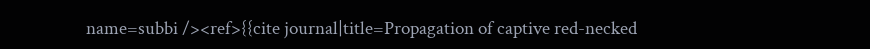name=subbi /><ref>{{cite journal|title=Propagation of captive red-necked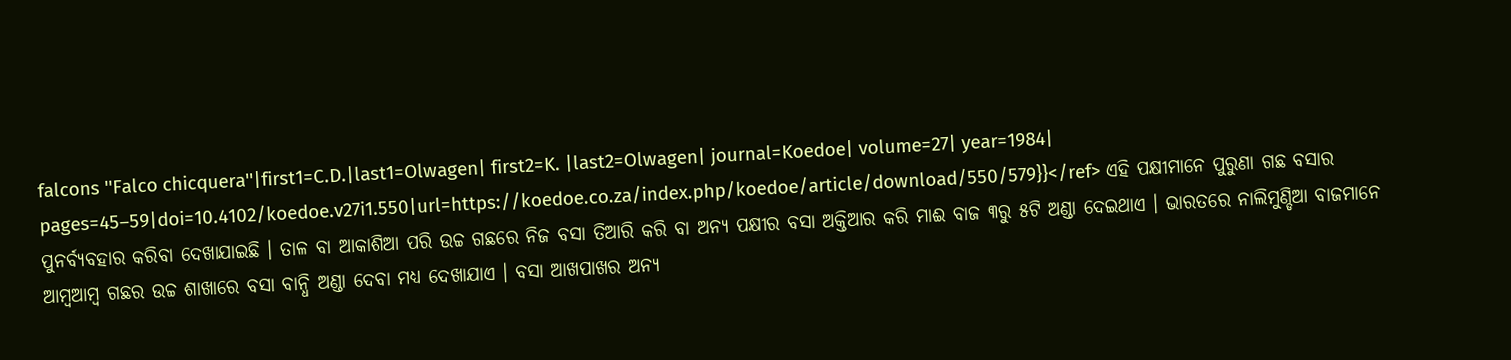falcons ''Falco chicquera''|first1=C.D.|last1=Olwagen| first2=K. |last2=Olwagen| journal=Koedoe| volume=27| year=1984| pages=45–59|doi=10.4102/koedoe.v27i1.550|url=https://koedoe.co.za/index.php/koedoe/article/download/550/579}}</ref> ଏହି ପକ୍ଷୀମାନେ ପୁରୁଣା ଗଛ ବସାର ପୁନର୍ବ୍ୟବହାର କରିବା ଦେଖାଯାଇଛି । ତାଳ ବା ଆକାଶିଆ ପରି ଉଚ୍ଚ ଗଛରେ ନିଜ ବସା ତିଆରି କରି ବା ଅନ୍ୟ ପକ୍ଷୀର ବସା ଅକ୍ତିଆର କରି ମାଈ ବାଜ ୩ରୁ ୫ଟି ଅଣ୍ଡା ଦେଇଥାଏ । ଭାରତରେ ନାଲିମୁଣ୍ଡିଆ ବାଜମାନେ ଆମ୍ଵଆମ୍ୱ ଗଛର ଉଚ୍ଚ ଶାଖାରେ ବସା ବାନ୍ଧି ଅଣ୍ଡା ଦେବା ମଧ୍ୟ ଦେଖାଯାଏ । ବସା ଆଖପାଖର ଅନ୍ୟ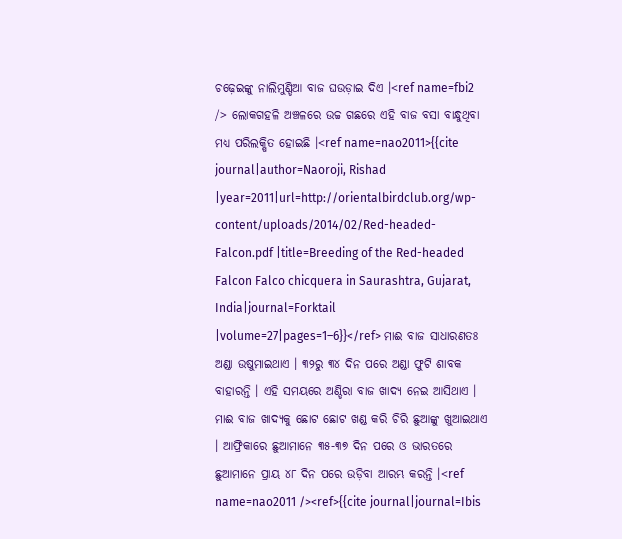ଚଢ଼େଇଙ୍କୁ ନାଲିମୁଣ୍ଡିଆ ବାଜ ଘଉଡ଼ାଇ ଦିଏ ।<ref name=fbi2 /> ଲୋକଗହଳି ଅଞ୍ଚଳରେ ଉଚ୍ଚ ଗଛରେ ଏହି ବାଜ ବସା ବାନ୍ଧୁଥିବା ମଧ୍ୟ ପରିଲକ୍ଷିତ ହୋଇଛି ।<ref name=nao2011>{{cite journal|author=Naoroji, Rishad |year=2011|url=http://orientalbirdclub.org/wp-content/uploads/2014/02/Red-headed-Falcon.pdf |title=Breeding of the Red-headed Falcon Falco chicquera in Saurashtra, Gujarat, India|journal=Forktail |volume=27|pages=1–6}}</ref> ମାଈ ବାଜ ସାଧାରଣତଃ ଅଣ୍ଡା ଉଷୁମାଇଥାଏ । ୩୨ରୁ ୩୪ ଦିନ ପରେ ଅଣ୍ଡା ଫୁଟି ଶାବକ ବାହାରନ୍ତି । ଏହି ସମୟରେ ଅଣ୍ଡିରା ବାଜ ଖାଦ୍ୟ ନେଇ ଆସିଥାଏ । ମାଈ ବାଜ ଖାଦ୍ୟକୁ ଛୋଟ ଛୋଟ ଖଣ୍ଡ କରି ଚିରି ଛୁଆଙ୍କୁ ଖୁଆଇଥାଏ । ଆଫ୍ରିକାରେ ଛୁଆମାନେ ୩୫-୩୭ ଦିନ ପରେ ଓ ଭାରତରେ ଛୁଆମାନେ ପ୍ରାୟ ୪୮ ଦିନ ପରେ ଉଡ଼ିବା ଆରମ୍ଭ କରନ୍ତି ।<ref name=nao2011 /><ref>{{cite journal|journal=Ibis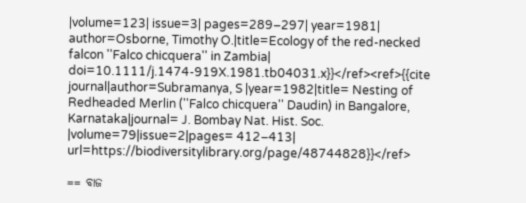|volume=123| issue=3| pages=289–297| year=1981| author=Osborne, Timothy O.|title=Ecology of the red-necked falcon ''Falco chicquera'' in Zambia| doi=10.1111/j.1474-919X.1981.tb04031.x}}</ref><ref>{{cite journal|author=Subramanya, S |year=1982|title= Nesting of Redheaded Merlin (''Falco chicquera'' Daudin) in Bangalore, Karnataka|journal= J. Bombay Nat. Hist. Soc. |volume=79|issue=2|pages= 412–413| url=https://biodiversitylibrary.org/page/48744828}}</ref>

== ବାଜ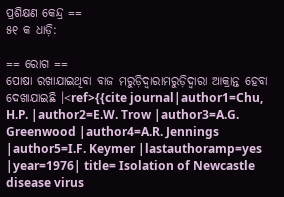ପ୍ରଶିକ୍ଷଣ କେନ୍ଦ୍ର ==
୫୧ କ ଧାଡ଼ି:

== ରୋଗ ==
ପୋଷା ରଖାଯାଇଥିବା ବାଜ ମରୁଡ଼ିଦ୍ଵାରାମରୁଡ଼ିଦ୍ୱାରା ଆକ୍ରାନ୍ତ ହେବା ଦେଖାଯାଇଛି ।<ref>{{cite journal|author1=Chu, H.P. |author2=E.W. Trow |author3=A.G. Greenwood |author4=A.R. Jennings |author5=I.F. Keymer |lastauthoramp=yes |year=1976| title= Isolation of Newcastle disease virus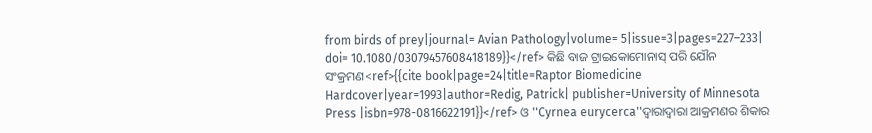from birds of prey|journal= Avian Pathology|volume= 5|issue=3|pages=227–233| doi= 10.1080/03079457608418189}}</ref> କିଛି ବାଜ ଟ୍ରାଇକୋମୋନାସ୍ ପରି ଯୌନ ସଂକ୍ରମଣ<ref>{{cite book|page=24|title=Raptor Biomedicine Hardcover|year=1993|author=Redig, Patrick| publisher=University of Minnesota Press |isbn=978-0816622191}}</ref> ଓ ''Cyrnea eurycerca''ଦ୍ଵାରାଦ୍ୱାରା ଆକ୍ରମଣର ଶିକାର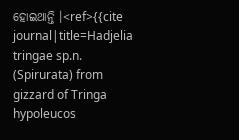ହୋଇଥାନ୍ତି ।<ref>{{cite journal|title=Hadjelia tringae sp.n. (Spirurata) from gizzard of Tringa hypoleucos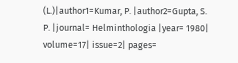(L.)|author1=Kumar, P. |author2=Gupta, S. P. |journal= Helminthologia |year= 1980| volume=17| issue=2| pages=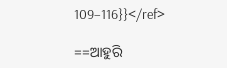109–116}}</ref>

==ଆହୁରି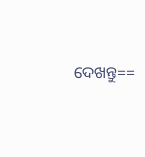ଦେଖନ୍ତୁ==